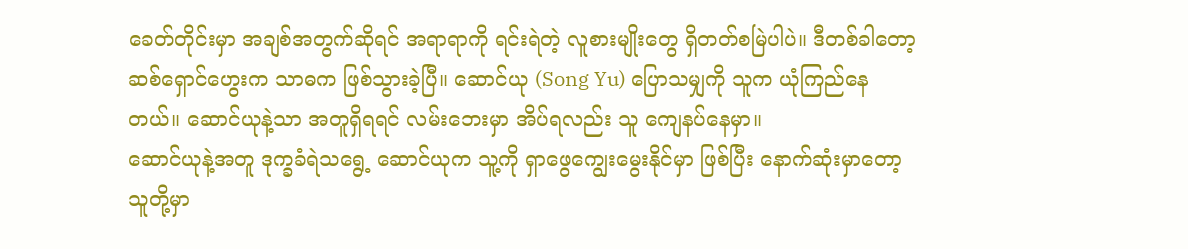ခေတ်တိုင်းမှာ အချစ်အတွက်ဆိုရင် အရာရာကို ရင်းရဲတဲ့ လူစားမျိုးတွေ ရှိတတ်စမြဲပါပဲ။ ဒီတစ်ခါတော့ ဆစ်ရှောင်ဟွေးက သာဓက ဖြစ်သွားခဲ့ပြီ။ ဆောင်ယု (Song Yu) ပြောသမျှကို သူက ယုံကြည်နေတယ်။ ဆောင်ယုနဲ့သာ အတူရှိရရင် လမ်းဘေးမှာ အိပ်ရလည်း သူ ကျေနပ်နေမှာ။
ဆောင်ယုနဲ့အတူ ဒုက္ခခံရဲသရွေ့ ဆောင်ယုက သူ့ကို ရှာဖွေကျွေးမွေးနိုင်မှာ ဖြစ်ပြီး နောက်ဆုံးမှာတော့ သူတို့မှာ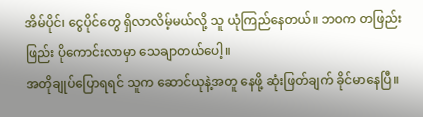အိမ်ပိုင်၊ ငွေပိုင်တွေ ရှိလာလိမ့်မယ်လို့ သူ ယုံကြည်နေတယ်။ ဘဝက တဖြည်းဖြည်း ပိုကောင်းလာမှာ သေချာတယ်ပေါ့။
အတိုချုပ်ပြောရရင် သူက ဆောင်ယုနဲ့အတူ နေဖို့ ဆုံးဖြတ်ချက် ခိုင်မာနေပြီ။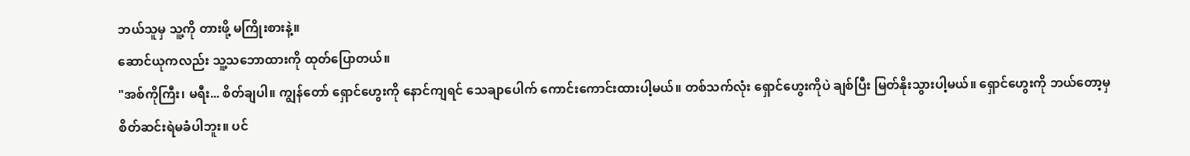ဘယ်သူမှ သူ့ကို တားဖို့ မကြိုးစားနဲ့။
ဆောင်ယုကလည်း သူ့သဘောထားကို ထုတ်ပြောတယ်။
"အစ်ကိုကြီး၊ မရီး... စိတ်ချပါ။ ကျွန်တော် ရှောင်ဟွေးကို နောင်ကျရင် သေချာပေါက် ကောင်းကောင်းထားပါ့မယ်။ တစ်သက်လုံး ရှောင်ဟွေးကိုပဲ ချစ်ပြီး မြတ်နိုးသွားပါ့မယ်။ ရှောင်ဟွေးကို ဘယ်တော့မှ စိတ်ဆင်းရဲမခံပါဘူး။ ပင်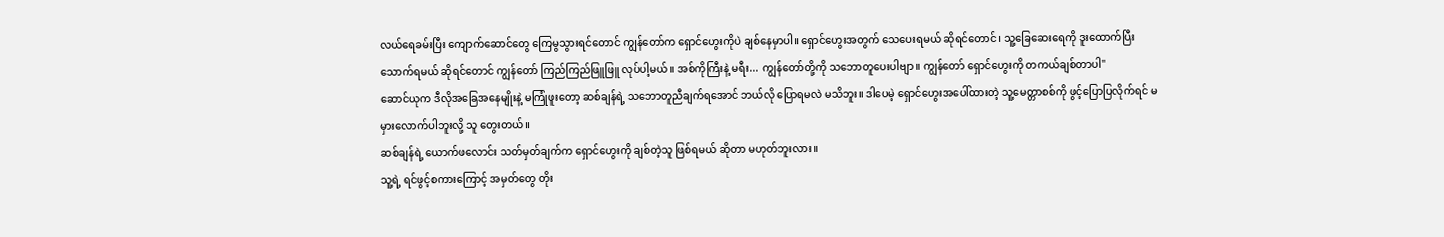လယ်ရေခမ်းပြီး ကျောက်ဆောင်တွေ ကြေမွသွားရင်တောင် ကျွန်တော်က ရှောင်ဟွေးကိုပဲ ချစ်နေမှာပါ။ ရှောင်ဟွေးအတွက် သေပေးရမယ် ဆိုရင်တောင်၊ သူ့ခြေဆေးရေကို ဒူးထောက်ပြီး သောက်ရမယ် ဆိုရင်တောင် ကျွန်တော် ကြည်ကြည်ဖြူဖြူ လုပ်ပါ့မယ်။ အစ်ကိုကြီးနဲ့ မရီး... ကျွန်တော်တို့ကို သဘောတူပေးပါဗျာ။ ကျွန်တော် ရှောင်ဟွေးကို တကယ်ချစ်တာပါ"
ဆောင်ယုက ဒီလိုအခြေအနေမျိုးနဲ့ မကြုံဖူးတော့ ဆစ်ချန်ရဲ့ သဘောတူညီချက်ရအောင် ဘယ်လို ပြောရမလဲ မသိဘူး။ ဒါပေမဲ့ ရှောင်ဟွေးအပေါ်ထားတဲ့ သူ့မေတ္တာစစ်ကို ဖွင့်ပြောပြလိုက်ရင် မမှားလောက်ပါဘူးလို့ သူ တွေးတယ်။
ဆစ်ချန်ရဲ့ ယောက်ဖလောင်း သတ်မှတ်ချက်က ရှောင်ဟွေးကို ချစ်တဲ့သူ ဖြစ်ရမယ် ဆိုတာ မဟုတ်ဘူးလား။
သူ့ရဲ့ ရင်ဖွင့်စကားကြောင့် အမှတ်တွေ တိုး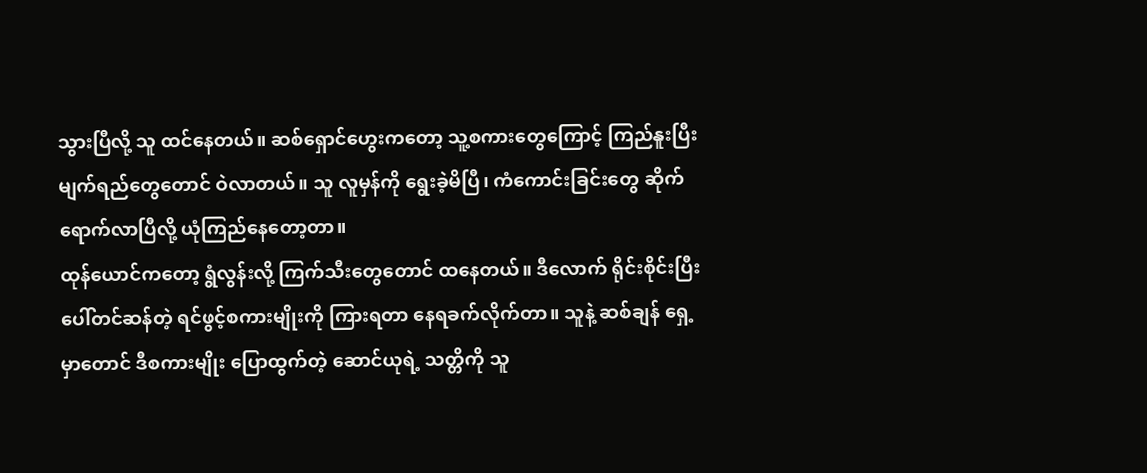သွားပြီလို့ သူ ထင်နေတယ်။ ဆစ်ရှောင်ဟွေးကတော့ သူ့စကားတွေကြောင့် ကြည်နူးပြီး မျက်ရည်တွေတောင် ဝဲလာတယ်။ သူ လူမှန်ကို ရွေးခဲ့မိပြီ၊ ကံကောင်းခြင်းတွေ ဆိုက်ရောက်လာပြီလို့ ယုံကြည်နေတော့တာ။
ထုန်ယောင်ကတော့ ရွံလွန်းလို့ ကြက်သီးတွေတောင် ထနေတယ်။ ဒီလောက် ရိုင်းစိုင်းပြီး ပေါ်တင်ဆန်တဲ့ ရင်ဖွင့်စကားမျိုးကို ကြားရတာ နေရခက်လိုက်တာ။ သူနဲ့ ဆစ်ချန် ရှေ့မှာတောင် ဒီစကားမျိုး ပြောထွက်တဲ့ ဆောင်ယုရဲ့ သတ္တိကို သူ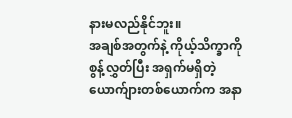နားမလည်နိုင်ဘူး။
အချစ်အတွက်နဲ့ ကိုယ့်သိက္ခာကို စွန့်လွှတ်ပြီး အရှက်မရှိတဲ့ ယောက်ျားတစ်ယောက်က အနာ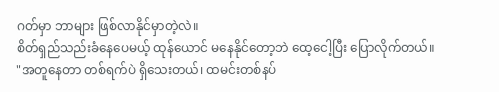ဂတ်မှာ ဘာများ ဖြစ်လာနိုင်မှာတဲ့လဲ။
စိတ်ရှည်သည်းခံနေပေမယ့် ထုန်ယောင် မနေနိုင်တော့ဘဲ ထေ့ငေါ့ပြီး ပြောလိုက်တယ်။
"အတူနေတာ တစ်ရက်ပဲ ရှိသေးတယ်၊ ထမင်းတစ်နပ်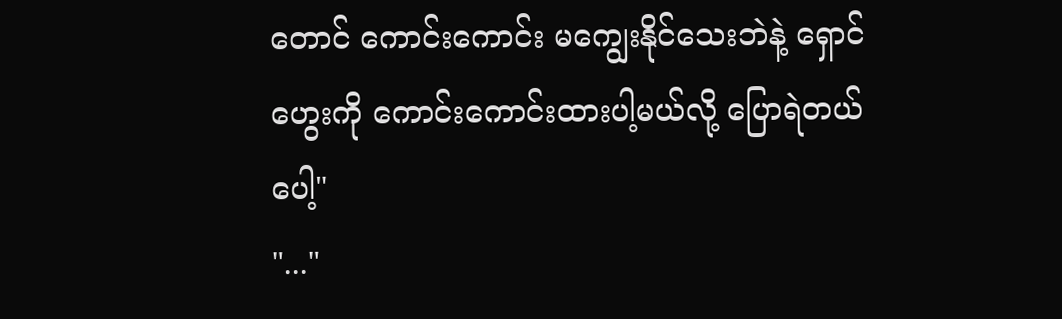တောင် ကောင်းကောင်း မကျွေးနိုင်သေးဘဲနဲ့ ရှောင်ဟွေးကို ကောင်းကောင်းထားပါ့မယ်လို့ ပြောရဲတယ်ပေါ့"
"..."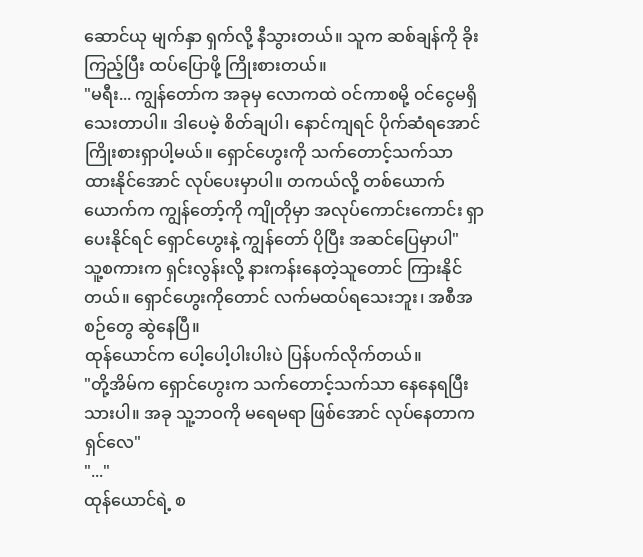ဆောင်ယု မျက်နှာ ရှက်လို့ နီသွားတယ်။ သူက ဆစ်ချန်ကို ခိုးကြည့်ပြီး ထပ်ပြောဖို့ ကြိုးစားတယ်။
"မရီး... ကျွန်တော်က အခုမှ လောကထဲ ဝင်ကာစမို့ ဝင်ငွေမရှိသေးတာပါ။ ဒါပေမဲ့ စိတ်ချပါ၊ နောင်ကျရင် ပိုက်ဆံရအောင် ကြိုးစားရှာပါ့မယ်။ ရှောင်ဟွေးကို သက်တောင့်သက်သာ ထားနိုင်အောင် လုပ်ပေးမှာပါ။ တကယ်လို့ တစ်ယောက်ယောက်က ကျွန်တော့်ကို ကျိုတိုမှာ အလုပ်ကောင်းကောင်း ရှာပေးနိုင်ရင် ရှောင်ဟွေးနဲ့ ကျွန်တော် ပိုပြီး အဆင်ပြေမှာပါ"
သူ့စကားက ရှင်းလွန်းလို့ နားကန်းနေတဲ့သူတောင် ကြားနိုင်တယ်။ ရှောင်ဟွေးကိုတောင် လက်မထပ်ရသေးဘူး၊ အစီအစဉ်တွေ ဆွဲနေပြီ။
ထုန်ယောင်က ပေါ့ပေါ့ပါးပါးပဲ ပြန်ပက်လိုက်တယ်။
"တို့အိမ်က ရှောင်ဟွေးက သက်တောင့်သက်သာ နေနေရပြီးသားပါ။ အခု သူ့ဘဝကို မရေမရာ ဖြစ်အောင် လုပ်နေတာက ရှင်လေ"
"..."
ထုန်ယောင်ရဲ့ စ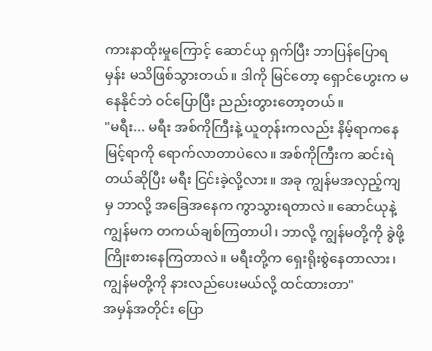ကားနာထိုးမှုကြောင့် ဆောင်ယု ရှက်ပြီး ဘာပြန်ပြောရမှန်း မသိဖြစ်သွားတယ်။ ဒါကို မြင်တော့ ရှောင်ဟွေးက မနေနိုင်ဘဲ ဝင်ပြောပြီး ညည်းတွားတော့တယ်။
"မရီး... မရီး အစ်ကိုကြီးနဲ့ ယူတုန်းကလည်း နိမ့်ရာကနေ မြင့်ရာကို ရောက်လာတာပဲလေ။ အစ်ကိုကြီးက ဆင်းရဲတယ်ဆိုပြီး မရီး ငြင်းခဲ့လို့လား။ အခု ကျွန်မအလှည့်ကျမှ ဘာလို့ အခြေအနေက ကွာသွားရတာလဲ။ ဆောင်ယုနဲ့ ကျွန်မက တကယ်ချစ်ကြတာပါ၊ ဘာလို့ ကျွန်မတို့ကို ခွဲဖို့ ကြိုးစားနေကြတာလဲ။ မရီးတို့က ရှေးရိုးစွဲနေတာလား၊ ကျွန်မတို့ကို နားလည်ပေးမယ်လို့ ထင်ထားတာ"
အမှန်အတိုင်း ပြော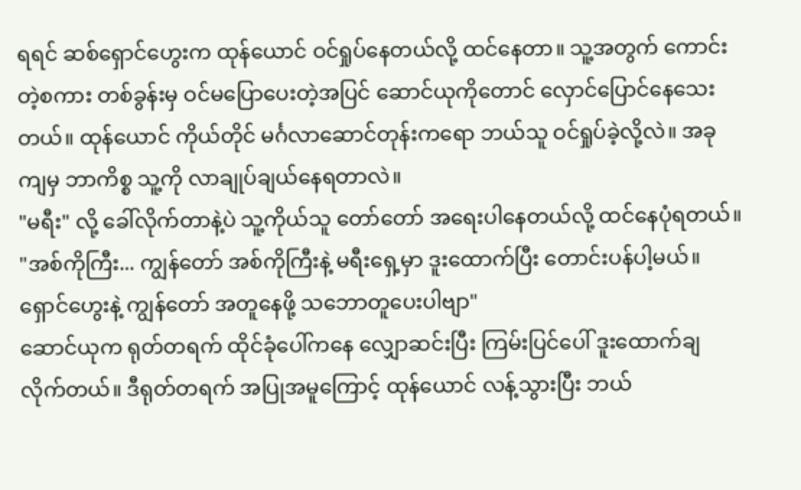ရရင် ဆစ်ရှောင်ဟွေးက ထုန်ယောင် ဝင်ရှုပ်နေတယ်လို့ ထင်နေတာ။ သူ့အတွက် ကောင်းတဲ့စကား တစ်ခွန်းမှ ဝင်မပြောပေးတဲ့အပြင် ဆောင်ယုကိုတောင် လှောင်ပြောင်နေသေးတယ်။ ထုန်ယောင် ကိုယ်တိုင် မင်္ဂလာဆောင်တုန်းကရော ဘယ်သူ ဝင်ရှုပ်ခဲ့လို့လဲ။ အခုကျမှ ဘာကိစ္စ သူ့ကို လာချုပ်ချယ်နေရတာလဲ။
"မရီး" လို့ ခေါ်လိုက်တာနဲ့ပဲ သူ့ကိုယ်သူ တော်တော် အရေးပါနေတယ်လို့ ထင်နေပုံရတယ်။
"အစ်ကိုကြီး... ကျွန်တော် အစ်ကိုကြီးနဲ့ မရီးရှေ့မှာ ဒူးထောက်ပြီး တောင်းပန်ပါ့မယ်။ ရှောင်ဟွေးနဲ့ ကျွန်တော် အတူနေဖို့ သဘောတူပေးပါဗျာ"
ဆောင်ယုက ရုတ်တရက် ထိုင်ခုံပေါ်ကနေ လျှောဆင်းပြီး ကြမ်းပြင်ပေါ် ဒူးထောက်ချလိုက်တယ်။ ဒီရုတ်တရက် အပြုအမူကြောင့် ထုန်ယောင် လန့်သွားပြီး ဘယ်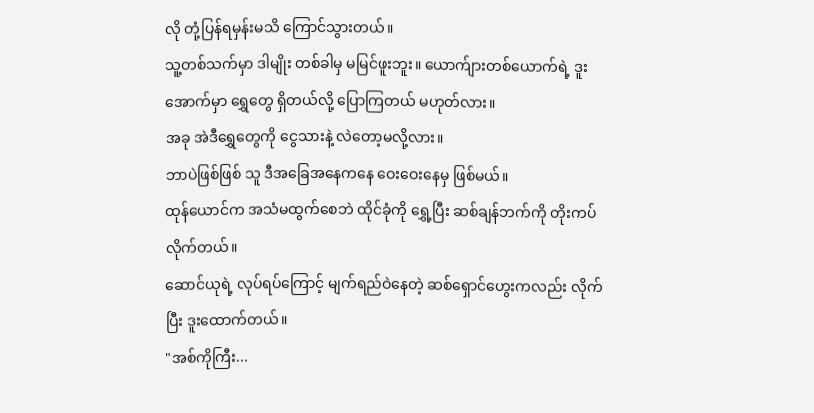လို တုံ့ပြန်ရမှန်းမသိ ကြောင်သွားတယ်။
သူ့တစ်သက်မှာ ဒါမျိုး တစ်ခါမှ မမြင်ဖူးဘူး။ ယောက်ျားတစ်ယောက်ရဲ့ ဒူးအောက်မှာ ရွှေတွေ ရှိတယ်လို့ ပြောကြတယ် မဟုတ်လား။
အခု အဲဒီရွှေတွေကို ငွေသားနဲ့ လဲတော့မလို့လား။
ဘာပဲဖြစ်ဖြစ် သူ ဒီအခြေအနေကနေ ဝေးဝေးနေမှ ဖြစ်မယ်။
ထုန်ယောင်က အသံမထွက်စေဘဲ ထိုင်ခုံကို ရွှေ့ပြီး ဆစ်ချန်ဘက်ကို တိုးကပ်လိုက်တယ်။
ဆောင်ယုရဲ့ လုပ်ရပ်ကြောင့် မျက်ရည်ဝဲနေတဲ့ ဆစ်ရှောင်ဟွေးကလည်း လိုက်ပြီး ဒူးထောက်တယ်။
"အစ်ကိုကြီး...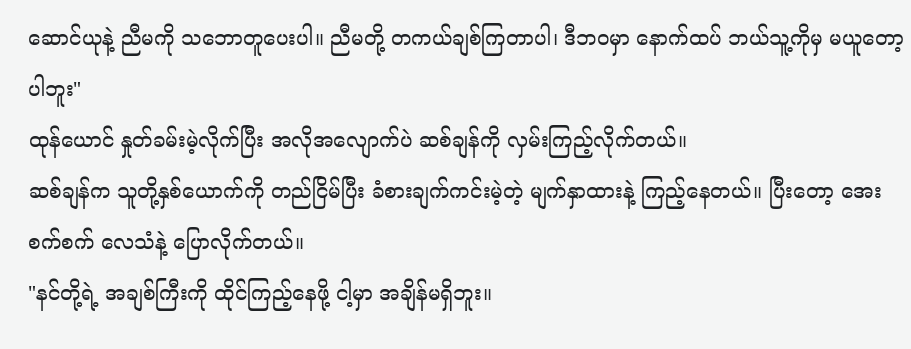ဆောင်ယုနဲ့ ညီမကို သဘောတူပေးပါ။ ညီမတို့ တကယ်ချစ်ကြတာပါ၊ ဒီဘဝမှာ နောက်ထပ် ဘယ်သူ့ကိုမှ မယူတော့ပါဘူး"
ထုန်ယောင် နှုတ်ခမ်းမဲ့လိုက်ပြီး အလိုအလျောက်ပဲ ဆစ်ချန်ကို လှမ်းကြည့်လိုက်တယ်။
ဆစ်ချန်က သူတို့နှစ်ယောက်ကို တည်ငြိမ်ပြီး ခံစားချက်ကင်းမဲ့တဲ့ မျက်နှာထားနဲ့ ကြည့်နေတယ်။ ပြီးတော့ အေးစက်စက် လေသံနဲ့ ပြောလိုက်တယ်။
"နင်တို့ရဲ့ အချစ်ကြီးကို ထိုင်ကြည့်နေဖို့ ငါ့မှာ အချိန်မရှိဘူး။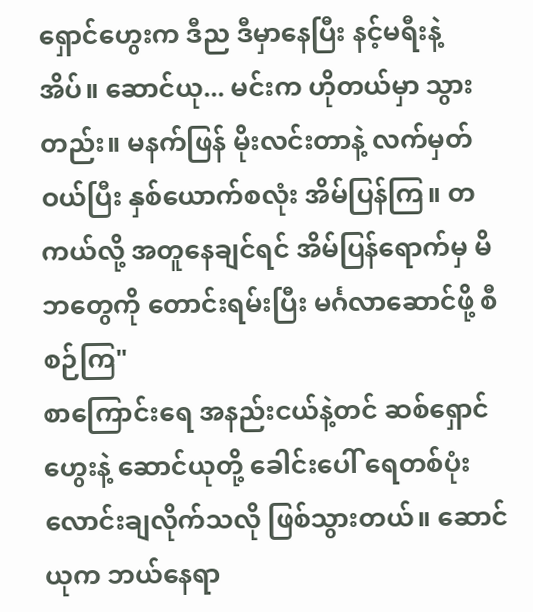ရှောင်ဟွေးက ဒီည ဒီမှာနေပြီး နင့်မရီးနဲ့ အိပ်။ ဆောင်ယု... မင်းက ဟိုတယ်မှာ သွားတည်း။ မနက်ဖြန် မိုးလင်းတာနဲ့ လက်မှတ်ဝယ်ပြီး နှစ်ယောက်စလုံး အိမ်ပြန်ကြ။ တကယ်လို့ အတူနေချင်ရင် အိမ်ပြန်ရောက်မှ မိဘတွေကို တောင်းရမ်းပြီး မင်္ဂလာဆောင်ဖို့ စီစဉ်ကြ"
စာကြောင်းရေ အနည်းငယ်နဲ့တင် ဆစ်ရှောင်ဟွေးနဲ့ ဆောင်ယုတို့ ခေါင်းပေါ် ရေတစ်ပုံး လောင်းချလိုက်သလို ဖြစ်သွားတယ်။ ဆောင်ယုက ဘယ်နေရာ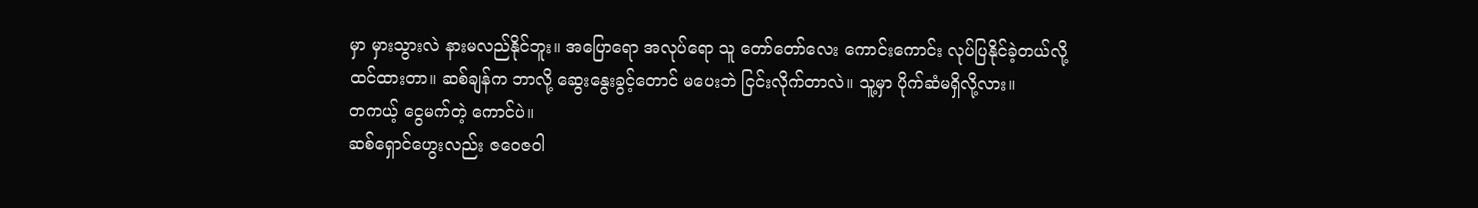မှာ မှားသွားလဲ နားမလည်နိုင်ဘူး။ အပြောရော အလုပ်ရော သူ တော်တော်လေး ကောင်းကောင်း လုပ်ပြနိုင်ခဲ့တယ်လို့ ထင်ထားတာ။ ဆစ်ချန်က ဘာလို့ ဆွေးနွေးခွင့်တောင် မပေးဘဲ ငြင်းလိုက်တာလဲ။ သူ့မှာ ပိုက်ဆံမရှိလို့လား။
တကယ့် ငွေမက်တဲ့ ကောင်ပဲ။
ဆစ်ရှောင်ဟွေးလည်း ဇဝေဇဝါ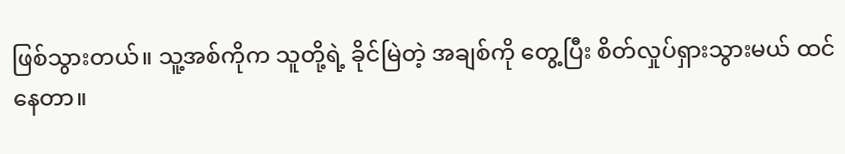ဖြစ်သွားတယ်။ သူ့အစ်ကိုက သူတို့ရဲ့ ခိုင်မြဲတဲ့ အချစ်ကို တွေ့ပြီး စိတ်လှုပ်ရှားသွားမယ် ထင်နေတာ။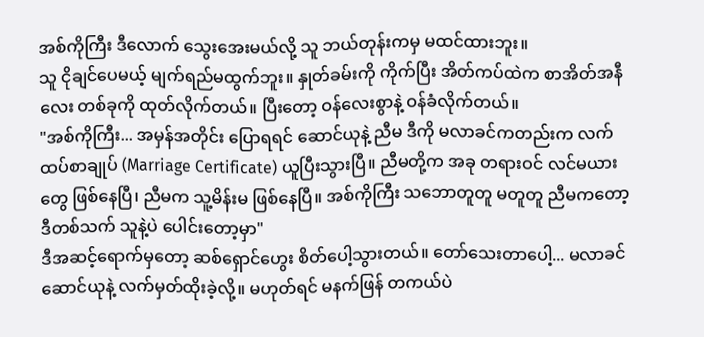အစ်ကိုကြီး ဒီလောက် သွေးအေးမယ်လို့ သူ ဘယ်တုန်းကမှ မထင်ထားဘူး။
သူ ငိုချင်ပေမယ့် မျက်ရည်မထွက်ဘူး။ နှုတ်ခမ်းကို ကိုက်ပြီး အိတ်ကပ်ထဲက စာအိတ်အနီလေး တစ်ခုကို ထုတ်လိုက်တယ်။ ပြီးတော့ ဝန်လေးစွာနဲ့ ဝန်ခံလိုက်တယ်။
"အစ်ကိုကြီး... အမှန်အတိုင်း ပြောရရင် ဆောင်ယုနဲ့ ညီမ ဒီကို မလာခင်ကတည်းက လက်ထပ်စာချုပ် (Marriage Certificate) ယူပြီးသွားပြီ။ ညီမတို့က အခု တရားဝင် လင်မယားတွေ ဖြစ်နေပြီ၊ ညီမက သူ့မိန်းမ ဖြစ်နေပြီ။ အစ်ကိုကြီး သဘောတူတူ မတူတူ ညီမကတော့ ဒီတစ်သက် သူနဲ့ပဲ ပေါင်းတော့မှာ"
ဒီအဆင့်ရောက်မှတော့ ဆစ်ရှောင်ဟွေး စိတ်ပေါ့သွားတယ်။ တော်သေးတာပေါ့... မလာခင် ဆောင်ယုနဲ့ လက်မှတ်ထိုးခဲ့လို့။ မဟုတ်ရင် မနက်ဖြန် တကယ်ပဲ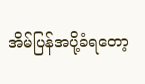အိမ်ပြန်အပို့ခံရတော့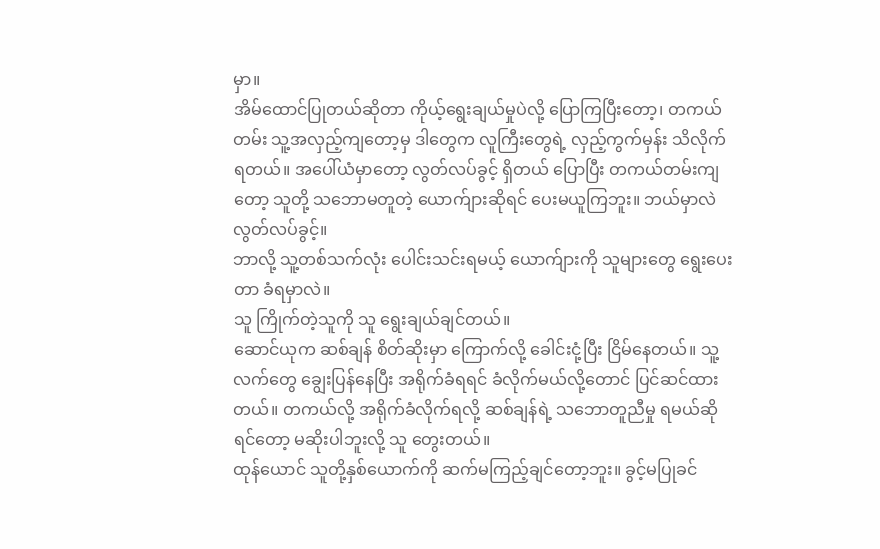မှာ။
အိမ်ထောင်ပြုတယ်ဆိုတာ ကိုယ့်ရွေးချယ်မှုပဲလို့ ပြောကြပြီးတော့၊ တကယ်တမ်း သူ့အလှည့်ကျတော့မှ ဒါတွေက လူကြီးတွေရဲ့ လှည့်ကွက်မှန်း သိလိုက်ရတယ်။ အပေါ်ယံမှာတော့ လွတ်လပ်ခွင့် ရှိတယ် ပြောပြီး တကယ်တမ်းကျတော့ သူတို့ သဘောမတူတဲ့ ယောက်ျားဆိုရင် ပေးမယူကြဘူး။ ဘယ်မှာလဲ လွတ်လပ်ခွင့်။
ဘာလို့ သူ့တစ်သက်လုံး ပေါင်းသင်းရမယ့် ယောက်ျားကို သူများတွေ ရွေးပေးတာ ခံရမှာလဲ။
သူ ကြိုက်တဲ့သူကို သူ ရွေးချယ်ချင်တယ်။
ဆောင်ယုက ဆစ်ချန် စိတ်ဆိုးမှာ ကြောက်လို့ ခေါင်းငုံ့ပြီး ငြိမ်နေတယ်။ သူ့လက်တွေ ချွေးပြန်နေပြီး အရိုက်ခံရရင် ခံလိုက်မယ်လို့တောင် ပြင်ဆင်ထားတယ်။ တကယ်လို့ အရိုက်ခံလိုက်ရလို့ ဆစ်ချန်ရဲ့ သဘောတူညီမှု ရမယ်ဆိုရင်တော့ မဆိုးပါဘူးလို့ သူ တွေးတယ်။
ထုန်ယောင် သူတို့နှစ်ယောက်ကို ဆက်မကြည့်ချင်တော့ဘူး။ ခွင့်မပြုခင်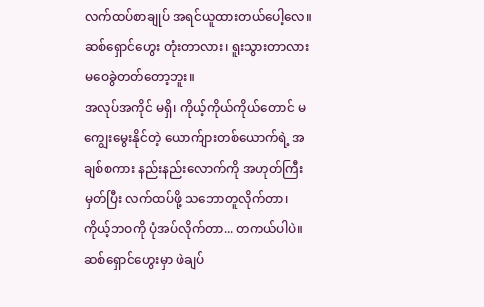လက်ထပ်စာချုပ် အရင်ယူထားတယ်ပေါ့လေ။ ဆစ်ရှောင်ဟွေး တုံးတာလား၊ ရူးသွားတာလား မဝေခွဲတတ်တော့ဘူး။
အလုပ်အကိုင် မရှိ၊ ကိုယ့်ကိုယ်ကိုယ်တောင် မကျွေးမွေးနိုင်တဲ့ ယောက်ျားတစ်ယောက်ရဲ့ အချစ်စကား နည်းနည်းလောက်ကို အဟုတ်ကြီးမှတ်ပြီး လက်ထပ်ဖို့ သဘောတူလိုက်တာ၊ ကိုယ့်ဘဝကို ပုံအပ်လိုက်တာ... တကယ်ပါပဲ။
ဆစ်ရှောင်ဟွေးမှာ ဖဲချပ်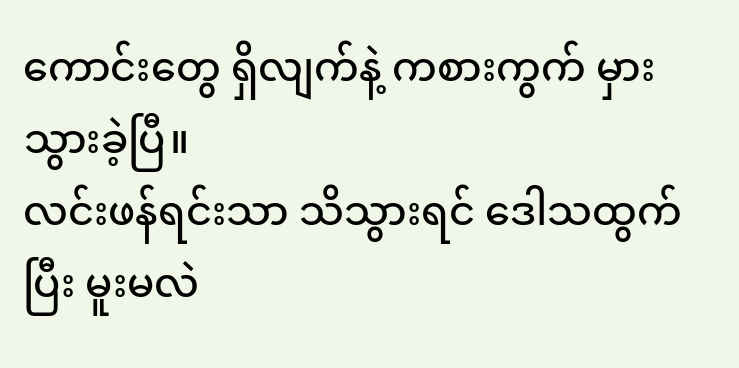ကောင်းတွေ ရှိလျက်နဲ့ ကစားကွက် မှားသွားခဲ့ပြီ။
လင်းဖန်ရင်းသာ သိသွားရင် ဒေါသထွက်ပြီး မူးမလဲ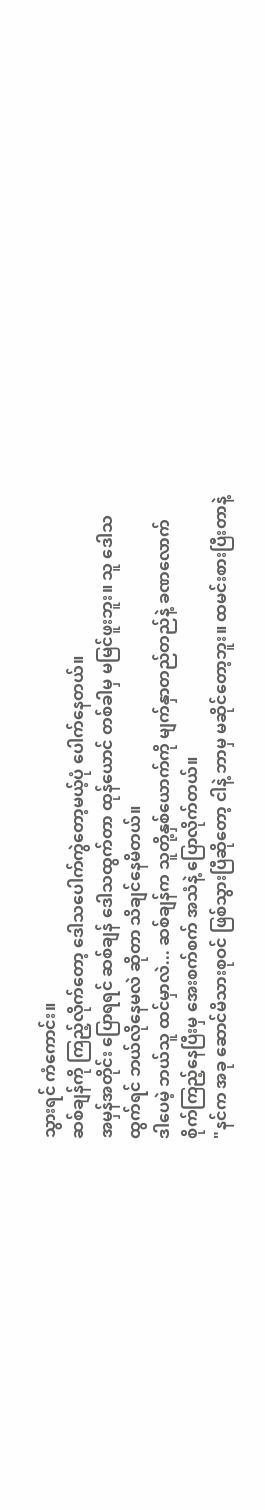သွားရင် ကံကောင်း။
ဆစ်ချန်ကို ကြည့်လိုက်တော့ ဒေါသပေါက်ကွဲတော့မယ့်ပုံ ပေါက်နေတယ်။
အမှန်အတိုင်း ပြောရရင် ဆစ်ချန် ဒေါသထွက်တာ ထုန်ယောင် တစ်ခါမှ မမြင်ဖူးဘူး။ သူ ဒေါသထွက်ရင် ဘယ်လိုနေမလဲ ဆိုတာ သိချင်နေမိတယ်။
ဒါပေမဲ့ ဘယ်သူ ထင်မှာလဲ... ဆစ်ချန်က သူတို့နှစ်ယောက်ကို မျက်နှာတည်တည်နဲ့ ခဏလောက် စိုက်ကြည့်နေပြီးမှ အေးစက်စက် အသံနဲ့ ပြောလိုက်တယ်။
"နင်က အခု ဆောင်မိသားစုဝင် ဖြစ်သွားပြီဆိုတော့ ငါနဲ့ ဘာမှ မဆိုင်တော့ဘူး။ ထမင်းစားပြီးတာနဲ့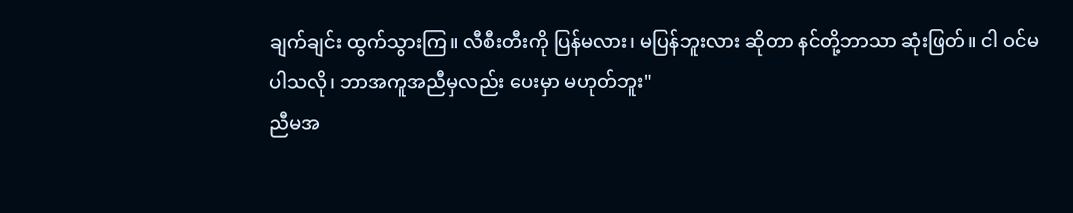ချက်ချင်း ထွက်သွားကြ။ လီစီးတီးကို ပြန်မလား၊ မပြန်ဘူးလား ဆိုတာ နင်တို့ဘာသာ ဆုံးဖြတ်။ ငါ ဝင်မပါသလို၊ ဘာအကူအညီမှလည်း ပေးမှာ မဟုတ်ဘူး"
ညီမအ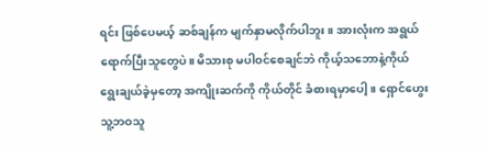ရင်း ဖြစ်ပေမယ့် ဆစ်ချန်က မျက်နှာမလိုက်ပါဘူး။ အားလုံးက အရွယ်ရောက်ပြီးသူတွေပဲ။ မိသားစု မပါဝင်စေချင်ဘဲ ကိုယ့်သဘောနဲ့ကိုယ် ရွေးချယ်ခဲ့မှတော့ အကျိုးဆက်ကို ကိုယ်တိုင် ခံစားရမှာပေါ့။ ရှောင်ဟွေး သူ့ဘဝသူ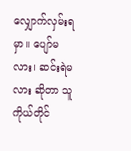လျှောက်လှမ်းရမှာ။ ပျော်မလား၊ ဆင်းရဲမလား ဆိုတာ သူကိုယ်တိုင်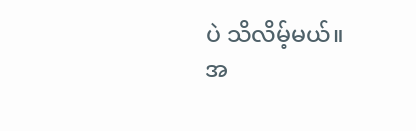ပဲ သိလိမ့်မယ်။
အ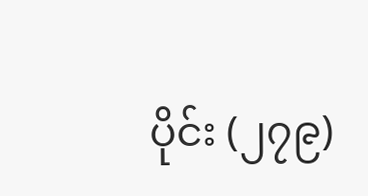ပိုင်း (၂၇၉)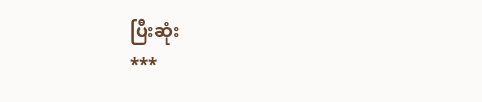ပြီးဆုံး
***